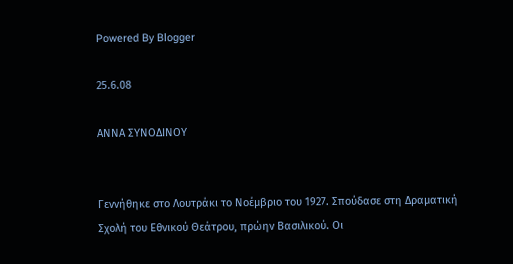Powered By Blogger

25.6.08

ΑΝΝΑ ΣΥΝΟΔΙΝΟΥ


Γεννήθηκε στο Λουτράκι το Νοέμβριο του 1927. Σπούδασε στη Δραματική Σχολή του Εθνικού Θεάτρου, πρώην Βασιλικού. Οι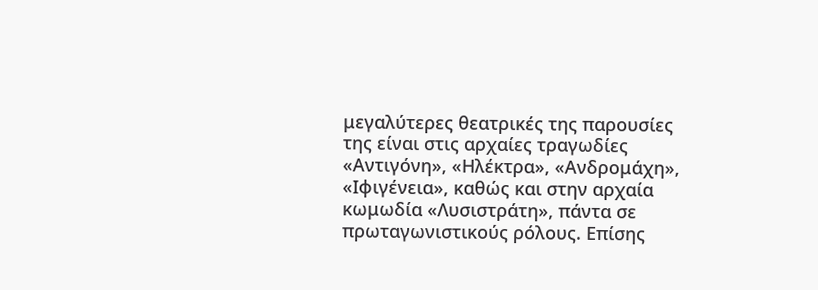μεγαλύτερες θεατρικές της παρουσίες της είναι στις αρχαίες τραγωδίες «Αντιγόνη», «Ηλέκτρα», «Ανδρομάχη», «Ιφιγένεια», καθώς και στην αρχαία κωμωδία «Λυσιστράτη», πάντα σε πρωταγωνιστικούς ρόλους. Επίσης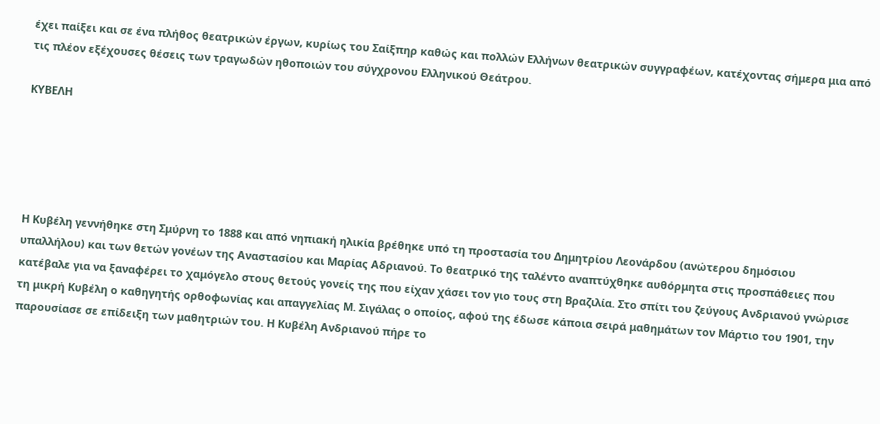έχει παίξει και σε ένα πλήθος θεατρικών έργων, κυρίως του Σαίξπηρ καθώς και πολλών Ελλήνων θεατρικών συγγραφέων, κατέχοντας σήμερα μια από τις πλέον εξέχουσες θέσεις των τραγωδών ηθοποιών του σύγχρονου Ελληνικού Θεάτρου.

ΚΥΒΕΛΗ





Η Κυβέλη γεννήθηκε στη Σμύρνη το 1888 και από νηπιακή ηλικία βρέθηκε υπό τη προστασία του Δημητρίου Λεονάρδου (ανώτερου δημόσιου υπαλλήλου) και των θετών γονέων της Αναστασίου και Μαρίας Αδριανού. Το θεατρικό της ταλέντο αναπτύχθηκε αυθόρμητα στις προσπάθειες που κατέβαλε για να ξαναφέρει το χαμόγελο στους θετούς γονείς της που είχαν χάσει τον γιο τους στη Βραζιλία. Στο σπίτι του ζεύγους Ανδριανού γνώρισε τη μικρή Κυβέλη ο καθηγητής ορθοφωνίας και απαγγελίας Μ. Σιγάλας ο οποίος, αφού της έδωσε κάποια σειρά μαθημάτων τον Μάρτιο του 1901, την παρουσίασε σε επίδειξη των μαθητριών του. Η Κυβέλη Ανδριανού πήρε το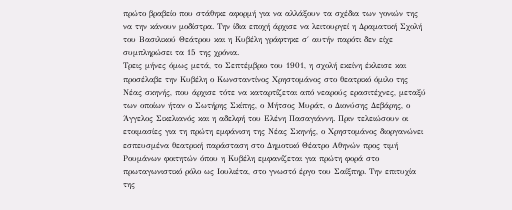πρώτο βραβείο που στάθηκε αφορμή για να αλλάξουν τα σχέδια των γονιών της να την κάνουν μοδίστρα. Την ίδια εποχή άρχισε να λειτουργεί η Δραματική Σχολή του Βασιλικού Θεάτρου και η Κυβέλη γράφτηκε σ΄ αυτήν παρότι δεν είχε συμπληρώσει τα 15 της χρόνια.
Τρεις μήνες όμως μετά, το Σεπτέμβριο του 1901, η σχολή εκείνη έκλεισε και προσέλαβε την Κυβέλη ο Κωνσταντίνος Χρηστομάνος στο θεατρικό όμιλο της Νέας σκηνής, που άρχισε τότε να καταρτίζεται από νεαρούς ερασιτέχνες, μεταξύ των οποίων ήταν ο Σωτήρης Σκίπης, ο Μήτσος Μυράτ, ο Διονύσης Δεβάρης, ο Άγγελος Σικελιανός και η αδελφή του Ελένη Πασαγιάννη. Πριν τελειώσουν οι ετοιμασίες για τη πρώτη εμφάνιση της Νέας Σκηνής, ο Χρηστομάνος διοργανώνει εσπευσμένα θεατρική παράσταση στο Δημοτικό Θέατρο Αθηνών προς τιμή Ρουμάνων φοιτητών όπου η Κυβέλη εμφανίζεται για πρώτη φορά στο πρωταγωνιστικό ρόλο ως Ιουλιέτα, στο γνωστό έργο του Σαίξπηρ. Την επιτυχία της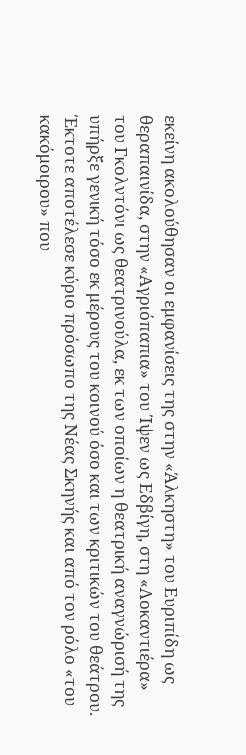εκείνη ακολούθησαν οι εμφανίσεις της στην «Άλκηστη» του Ευριπίδη ως θεραπαινίδα, στην «Αγριόπαπια» του Ίψεν ως Εδβίγη, στη «Λοκαντιέρα» του Γκολντόνι ως θεατρινούλα, εκ των οποίων η θεατρική αναγνώρισή της υπήρξε γενική τόσο εκ μέρους του κοινού όσο και των κριτικών του θεάτρου. Έκτοτε αποτέλεσε κύριο πρόσωπο της Νέας Σκηνής και από τον ρόλο «του κακόμοιρου» που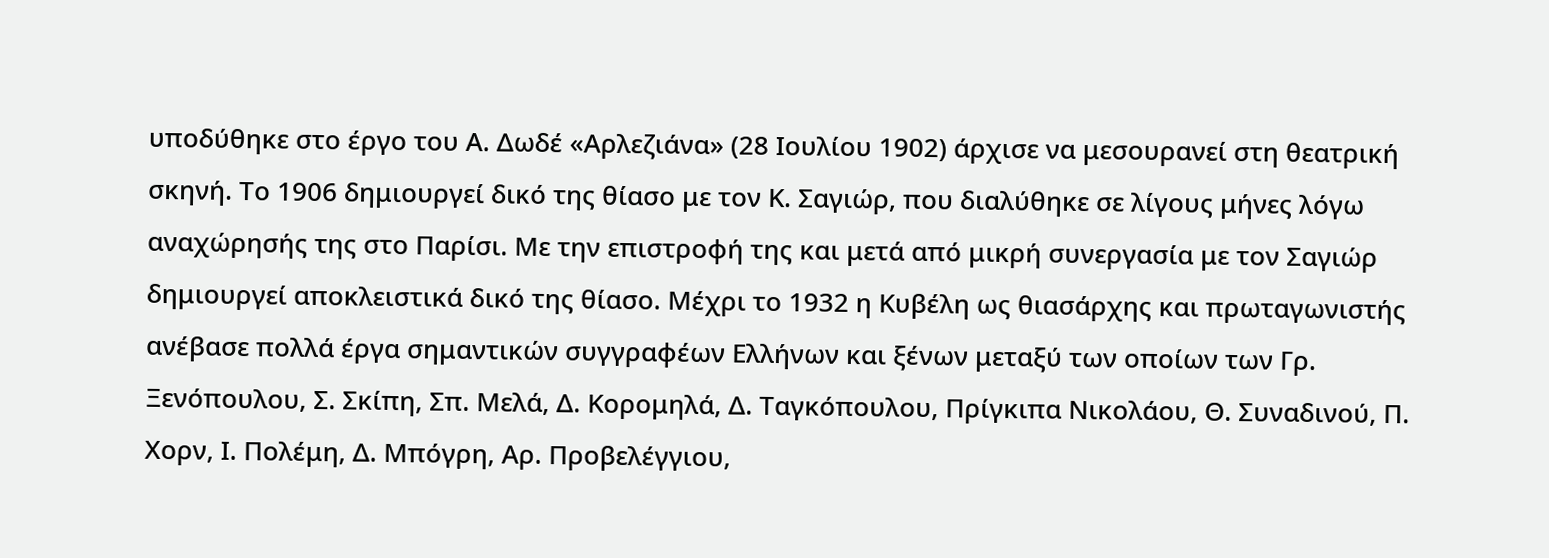υποδύθηκε στο έργο του Α. Δωδέ «Αρλεζιάνα» (28 Ιουλίου 1902) άρχισε να μεσουρανεί στη θεατρική σκηνή. Το 1906 δημιουργεί δικό της θίασο με τον Κ. Σαγιώρ, που διαλύθηκε σε λίγους μήνες λόγω αναχώρησής της στο Παρίσι. Με την επιστροφή της και μετά από μικρή συνεργασία με τον Σαγιώρ δημιουργεί αποκλειστικά δικό της θίασο. Μέχρι το 1932 η Κυβέλη ως θιασάρχης και πρωταγωνιστής ανέβασε πολλά έργα σημαντικών συγγραφέων Ελλήνων και ξένων μεταξύ των οποίων των Γρ. Ξενόπουλου, Σ. Σκίπη, Σπ. Μελά, Δ. Κορομηλά, Δ. Ταγκόπουλου, Πρίγκιπα Νικολάου, Θ. Συναδινού, Π. Χορν, Ι. Πολέμη, Δ. Μπόγρη, Αρ. Προβελέγγιου,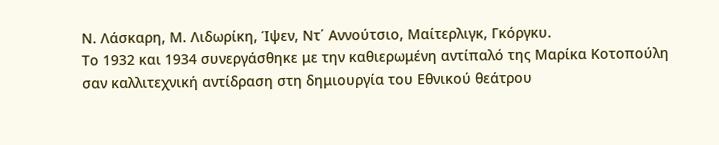Ν. Λάσκαρη, Μ. Λιδωρίκη, Ίψεν, Ντ΄ Αννούτσιο, Μαίτερλιγκ, Γκόργκυ.
Το 1932 και 1934 συνεργάσθηκε με την καθιερωμένη αντίπαλό της Μαρίκα Κοτοπούλη σαν καλλιτεχνική αντίδραση στη δημιουργία του Εθνικού θεάτρου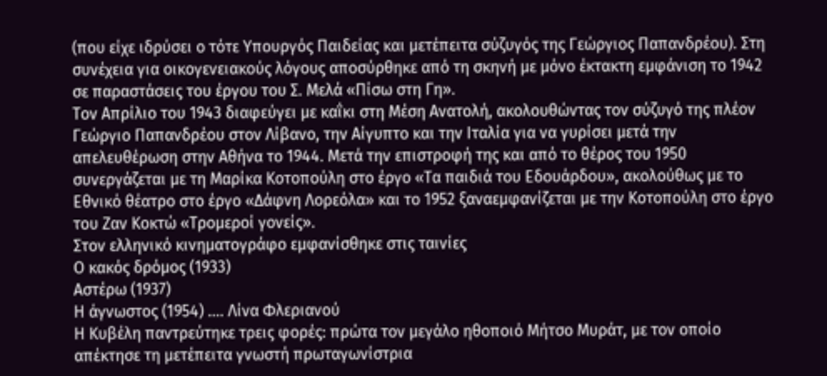(που είχε ιδρύσει ο τότε Υπουργός Παιδείας και μετέπειτα σύζυγός της Γεώργιος Παπανδρέου). Στη συνέχεια για οικογενειακούς λόγους αποσύρθηκε από τη σκηνή με μόνο έκτακτη εμφάνιση το 1942 σε παραστάσεις του έργου του Σ. Μελά «Πίσω στη Γη».
Τον Απρίλιο του 1943 διαφεύγει με καΐκι στη Μέση Ανατολή, ακολουθώντας τον σύζυγό της πλέον Γεώργιο Παπανδρέου στον Λίβανο, την Αίγυπτο και την Ιταλία για να γυρίσει μετά την απελευθέρωση στην Αθήνα το 1944. Μετά την επιστροφή της και από το θέρος του 1950 συνεργάζεται με τη Μαρίκα Κοτοπούλη στο έργο «Τα παιδιά του Εδουάρδου», ακολούθως με το Εθνικό θέατρο στο έργο «Δάφνη Λορεόλα» και το 1952 ξαναεμφανίζεται με την Κοτοπούλη στο έργο του Ζαν Κοκτώ «Τρομεροί γονείς».
Στον ελληνικό κινηματογράφο εμφανίσθηκε στις ταινίες
Ο κακός δρόμος (1933)
Αστέρω (1937)
Η άγνωστος (1954) .... Λίνα Φλεριανού
Η Κυβέλη παντρεύτηκε τρεις φορές: πρώτα τον μεγάλο ηθοποιό Μήτσο Μυράτ, με τον οποίο απέκτησε τη μετέπειτα γνωστή πρωταγωνίστρια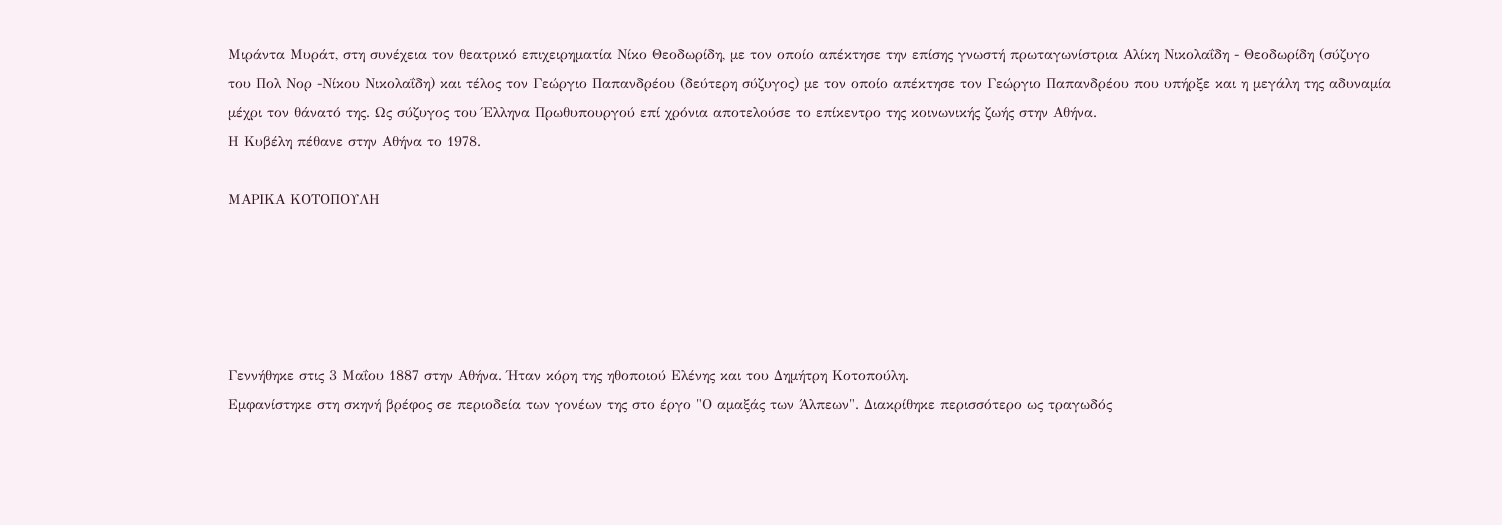Μιράντα Μυράτ, στη συνέχεια τον θεατρικό επιχειρηματία Νίκο Θεοδωρίδη, με τον οποίο απέκτησε την επίσης γνωστή πρωταγωνίστρια Αλίκη Νικολαΐδη - Θεοδωρίδη (σύζυγο του Πολ Νορ -Νίκου Νικολαΐδη) και τέλος τον Γεώργιο Παπανδρέου (δεύτερη σύζυγος) με τον οποίο απέκτησε τον Γεώργιο Παπανδρέου που υπήρξε και η μεγάλη της αδυναμία μέχρι τον θάνατό της. Ως σύζυγος του Έλληνα Πρωθυπουργού επί χρόνια αποτελούσε το επίκεντρο της κοινωνικής ζωής στην Αθήνα.
Η Κυβέλη πέθανε στην Αθήνα το 1978.

ΜΑΡΙΚΑ ΚΟΤΟΠΟΥΛΗ





Γεννήθηκε στις 3 Μαΐου 1887 στην Αθήνα. Ήταν κόρη της ηθοποιού Ελένης και του Δημήτρη Κοτοπούλη.
Εμφανίστηκε στη σκηνή βρέφος σε περιοδεία των γονέων της στο έργο "Ο αμαξάς των Άλπεων". Διακρίθηκε περισσότερο ως τραγωδός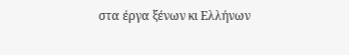στα έργα ξένων κι Ελλήνων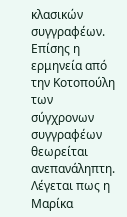κλασικών συγγραφέων. Επίσης η ερμηνεία από την Κοτοπούλη των σύγχρονων συγγραφέων θεωρείται ανεπανάληπτη. Λέγεται πως η Μαρίκα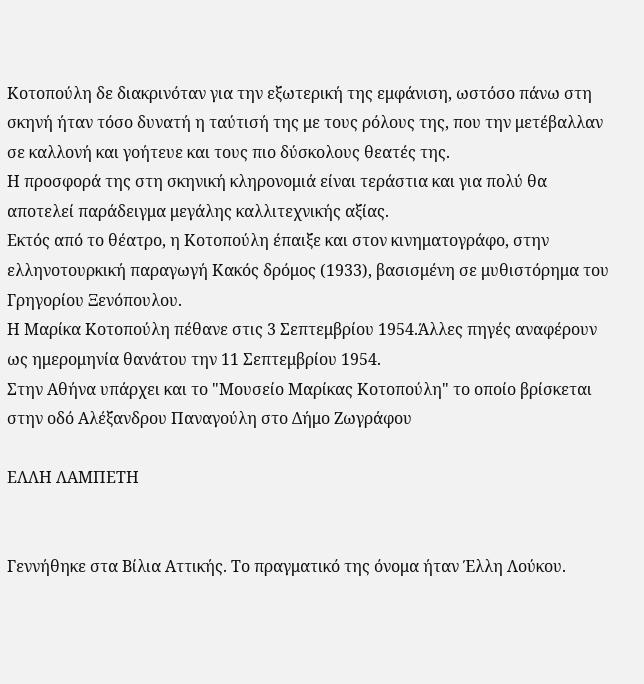Κοτοπούλη δε διακρινόταν για την εξωτερική της εμφάνιση, ωστόσο πάνω στη σκηνή ήταν τόσο δυνατή η ταύτισή της με τους ρόλους της, που την μετέβαλλαν σε καλλονή και γοήτευε και τους πιο δύσκολους θεατές της.
Η προσφορά της στη σκηνική κληρονομιά είναι τεράστια και για πολύ θα αποτελεί παράδειγμα μεγάλης καλλιτεχνικής αξίας.
Εκτός από το θέατρο, η Κοτοπούλη έπαιξε και στον κινηματογράφο, στην ελληνοτουρκική παραγωγή Κακός δρόμος (1933), βασισμένη σε μυθιστόρημα του Γρηγορίου Ξενόπουλου.
Η Μαρίκα Κοτοπούλη πέθανε στις 3 Σεπτεμβρίου 1954.Άλλες πηγές αναφέρουν ως ημερομηνία θανάτου την 11 Σεπτεμβρίου 1954.
Στην Αθήνα υπάρχει και το "Μουσείο Μαρίκας Κοτοπούλη" το οποίο βρίσκεται στην οδό Αλέξανδρου Παναγούλη στο Δήμο Ζωγράφου

ΕΛΛΗ ΛΑΜΠΕΤΗ


Γεννήθηκε στα Βίλια Αττικής. Το πραγματικό της όνομα ήταν Έλλη Λούκου.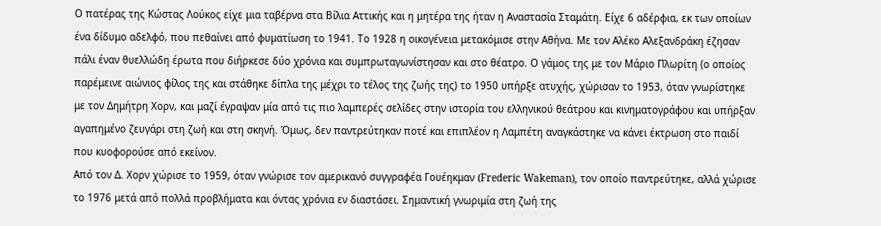Ο πατέρας της Κώστας Λούκος είχε μια ταβέρνα στα Βίλια Αττικής και η μητέρα της ήταν η Αναστασία Σταμάτη. Είχε 6 αδέρφια, εκ των οποίων ένα δίδυμο αδελφό, που πεθαίνει από φυματίωση το 1941. Το 1928 η οικογένεια μετακόμισε στην Αθήνα. Με τον Αλέκο Αλεξανδράκη έζησαν πάλι έναν θυελλώδη έρωτα που διήρκεσε δύο χρόνια και συμπρωταγωνίστησαν και στο θέατρο. Ο γάμος της με τον Μάριο Πλωρίτη (ο οποίος παρέμεινε αιώνιος φίλος της και στάθηκε δίπλα της μέχρι το τέλος της ζωής της) το 1950 υπήρξε ατυχής, χώρισαν το 1953, όταν γνωρίστηκε με τον Δημήτρη Χορν, και μαζί έγραψαν μία από τις πιο λαμπερές σελίδες στην ιστορία του ελληνικού θεάτρου και κινηματογράφου και υπήρξαν αγαπημένο ζευγάρι στη ζωή και στη σκηνή. Όμως, δεν παντρεύτηκαν ποτέ και επιπλέον η Λαμπέτη αναγκάστηκε να κάνει έκτρωση στο παιδί που κυοφορούσε από εκείνον.
Από τον Δ. Χορν χώρισε το 1959, όταν γνώρισε τον αμερικανό συγγραφέα Γουέηκμαν (Frederic Wakeman), τον οποίο παντρεύτηκε, αλλά χώρισε το 1976 μετά από πολλά προβλήματα και όντας χρόνια εν διαστάσει. Σημαντική γνωριμία στη ζωή της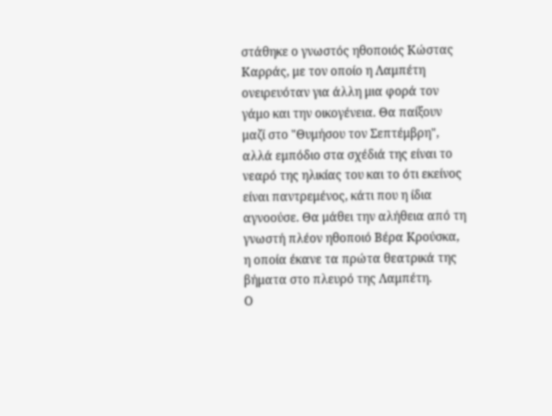στάθηκε ο γνωστός ηθοποιός Κώστας Καρράς, με τον οποίο η Λαμπέτη ονειρευόταν για άλλη μια φορά τον γάμο και την οικογένεια. Θα παίξουν μαζί στο "Θυμήσου τον Σεπτέμβρη", αλλά εμπόδιο στα σχέδιά της είναι το νεαρό της ηλικίας του και το ότι εκείνος είναι παντρεμένος, κάτι που η ίδια αγνοούσε. Θα μάθει την αλήθεια από τη γνωστή πλέον ηθοποιό Βέρα Κρούσκα, η οποία έκανε τα πρώτα θεατρικά της βήματα στο πλευρό της Λαμπέτη.
Ο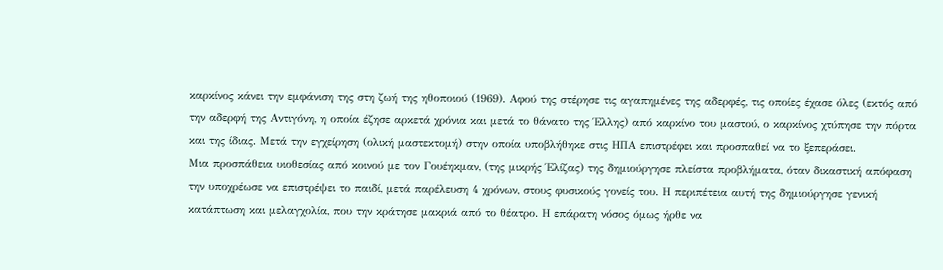καρκίνος κάνει την εμφάνιση της στη ζωή της ηθοποιού (1969). Αφού της στέρησε τις αγαπημένες της αδερφές, τις οποίες έχασε όλες (εκτός από την αδερφή της Αντιγόνη, η οποία έζησε αρκετά χρόνια και μετά το θάνατο της Έλλης) από καρκίνο του μαστού, ο καρκίνος χτύπησε την πόρτα και της ίδιας. Μετά την εγχείρηση (ολική μαστεκτομή) στην οποία υποβλήθηκε στις ΗΠΑ επιστρέφει και προσπαθεί να το ξεπεράσει.
Μια προσπάθεια υιοθεσίας από κοινού με τον Γουέηκμαν, (της μικρής Έλίζας) της δημιούργησε πλείστα προβλήματα, όταν δικαστική απόφαση την υποχρέωσε να επιστρέψει το παιδί, μετά παρέλευση 4 χρόνων, στους φυσικούς γονείς του. Η περιπέτεια αυτή της δημιούργησε γενική κατάπτωση και μελαγχολία, που την κράτησε μακριά από το θέατρο. Η επάρατη νόσος όμως ήρθε να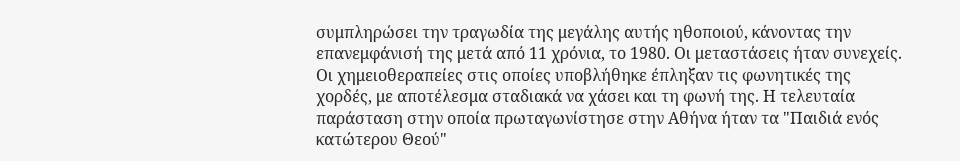συμπληρώσει την τραγωδία της μεγάλης αυτής ηθοποιού, κάνοντας την επανεμφάνισή της μετά από 11 χρόνια, το 1980. Οι μεταστάσεις ήταν συνεχείς. Οι χημειοθεραπείες στις οποίες υποβλήθηκε έπληξαν τις φωνητικές της χορδές, με αποτέλεσμα σταδιακά να χάσει και τη φωνή της. Η τελευταία παράσταση στην οποία πρωταγωνίστησε στην Αθήνα ήταν τα "Παιδιά ενός κατώτερου Θεού"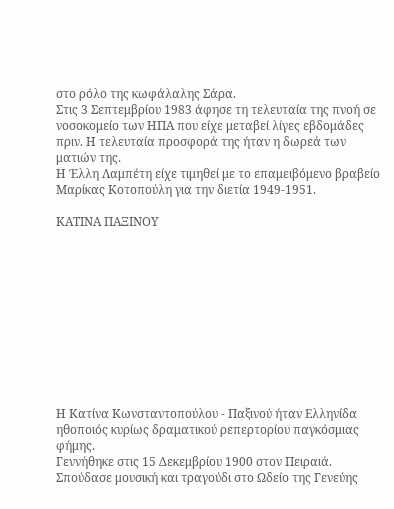στο ρόλο της κωφάλαλης Σάρα.
Στις 3 Σεπτεμβρίου 1983 άφησε τη τελευταία της πνοή σε νοσοκομείο των ΗΠΑ που είχε μεταβεί λίγες εβδομάδες πριν. Η τελευταία προσφορά της ήταν η δωρεά των ματιών της.
Η Έλλη Λαμπέτη είχε τιμηθεί με το επαμειβόμενο βραβείο Μαρίκας Κοτοπούλη για την διετία 1949-1951.

ΚΑΤΙΝΑ ΠΑΞΙΝΟΥ











Η Κατίνα Κωνσταντοπούλου - Παξινού ήταν Ελληνίδα ηθοποιός κυρίως δραματικού ρεπερτορίου παγκόσμιας φήμης.
Γεννήθηκε στις 15 Δεκεμβρίου 1900 στον Πειραιά. Σπούδασε μουσική και τραγούδι στο Ωδείο της Γενεύης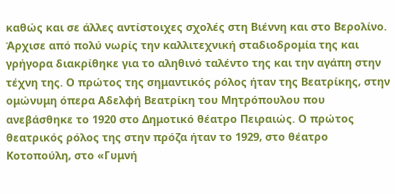καθώς και σε άλλες αντίστοιχες σχολές στη Βιέννη και στο Βερολίνο. Άρχισε από πολύ νωρίς την καλλιτεχνική σταδιοδρομία της και γρήγορα διακρίθηκε για το αληθινό ταλέντο της και την αγάπη στην τέχνη της. Ο πρώτος της σημαντικός ρόλος ήταν της Βεατρίκης, στην ομώνυμη όπερα Αδελφή Βεατρίκη του Μητρόπουλου που ανεβάσθηκε το 1920 στο Δημοτικό θέατρο Πειραιώς. Ο πρώτος θεατρικός ρόλος της στην πρόζα ήταν το 1929, στο θέατρο Κοτοπούλη, στο «Γυμνή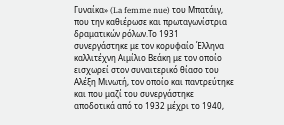Γυναίκα» (La femme nue) του Μπατάιγ, που την καθιέρωσε και πρωταγωνίστρια δραματικών ρόλων.Το 1931 συνεργάστηκε με τον κορυφαίο Έλληνα καλλιτέχνη Αιμίλιο Βεάκη με τον οποίο εισχωρεί στον συναιτερικό θίασο του Αλέξη Μινωτή, τον οποίο και παντρεύτηκε και που μαζί του συνεργάστηκε αποδοτικά από το 1932 μέχρι το 1940,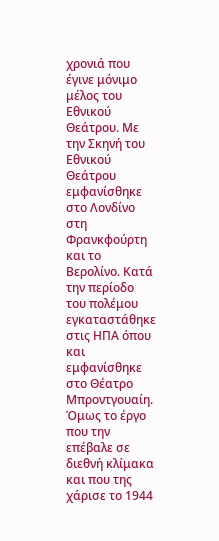χρονιά που έγινε μόνιμο μέλος του Εθνικού Θεάτρου. Με την Σκηνή του Εθνικού Θεάτρου εμφανίσθηκε στο Λονδίνο στη Φρανκφούρτη και το Βερολίνο. Κατά την περίοδο του πολέμου εγκαταστάθηκε στις ΗΠΑ όπου και εμφανίσθηκε στο Θέατρο Μπροντγουαίη. Όμως το έργο που την επέβαλε σε διεθνή κλίμακα και που της χάρισε το 1944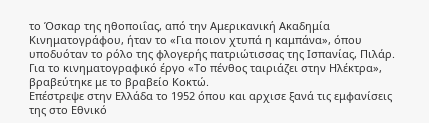το Όσκαρ της ηθοποιΐας, από την Αμερικανική Ακαδημία Κινηματογράφου, ήταν το «Για ποιον χτυπά η καμπάνα», όπου υποδυόταν το ρόλο της φλογερής πατριώτισσας της Ισπανίας, Πιλάρ. Για το κινηματογραφικό έργο «Το πένθος ταιριάζει στην Ηλέκτρα», βραβεύτηκε με το βραβείο Κοκτώ.
Επέστρεψε στην Ελλάδα το 1952 όπου και αρχισε ξανά τις εμφανίσεις της στο Εθνικό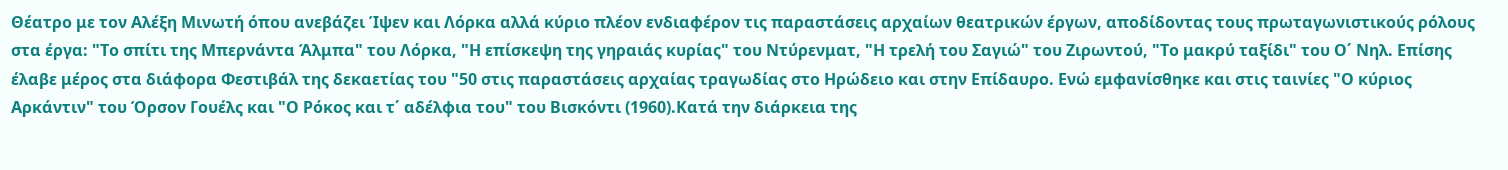Θέατρο με τον Αλέξη Μινωτή όπου ανεβάζει Ίψεν και Λόρκα αλλά κύριο πλέον ενδιαφέρον τις παραστάσεις αρχαίων θεατρικών έργων, απoδίδοντας τους πρωταγωνιστικούς ρόλους στα έργα: "Το σπίτι της Μπερνάντα Άλμπα" του Λόρκα, "Η επίσκεψη της γηραιάς κυρίας" του Ντύρενματ, "Η τρελή του Σαγιώ" του Ζιρωντού, "Το μακρύ ταξίδι" του Ο΄ Νηλ. Επίσης έλαβε μέρος στα διάφορα Φεστιβάλ της δεκαετίας του "50 στις παραστάσεις αρχαίας τραγωδίας στο Ηρώδειο και στην Επίδαυρο. Ενώ εμφανίσθηκε και στις ταινίες "Ο κύριος Αρκάντιν" του Όρσον Γουέλς και "Ο Ρόκος και τ΄ αδέλφια του" του Βισκόντι (1960).Κατά την διάρκεια της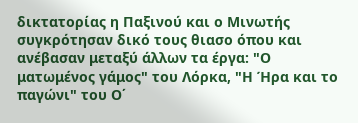δικτατορίας η Παξινού και ο Μινωτής συγκρότησαν δικό τους θιασο όπου και ανέβασαν μεταξύ άλλων τα έργα: "Ο ματωμένος γάμος" του Λόρκα, "Η Ήρα και το παγώνι" του Ο΄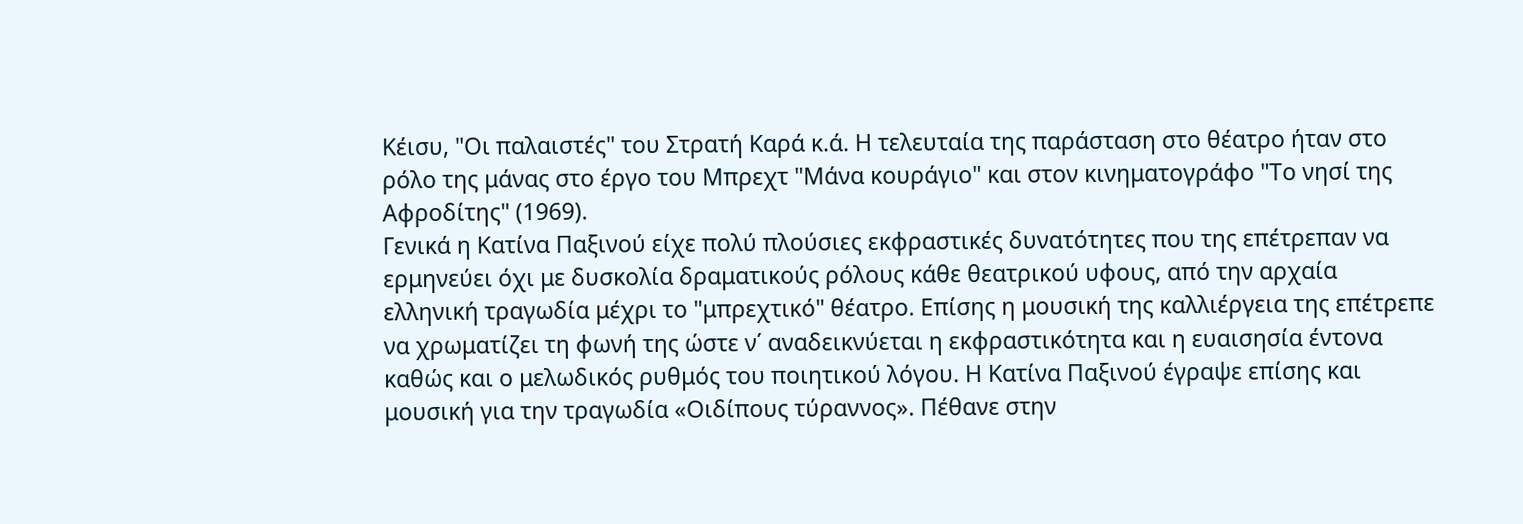Κέισυ, "Οι παλαιστές" του Στρατή Καρά κ.ά. Η τελευταία της παράσταση στο θέατρο ήταν στο ρόλο της μάνας στο έργο του Μπρεχτ "Μάνα κουράγιο" και στον κινηματογράφο "Το νησί της Αφροδίτης" (1969).
Γενικά η Κατίνα Παξινού είχε πολύ πλούσιες εκφραστικές δυνατότητες που της επέτρεπαν να ερμηνεύει όχι με δυσκολία δραματικούς ρόλους κάθε θεατρικού υφους, από την αρχαία ελληνική τραγωδία μέχρι το "μπρεχτικό" θέατρο. Επίσης η μουσική της καλλιέργεια της επέτρεπε να χρωματίζει τη φωνή της ώστε ν΄ αναδεικνύεται η εκφραστικότητα και η ευαισησία έντονα καθώς και ο μελωδικός ρυθμός του ποιητικού λόγου. Η Κατίνα Παξινού έγραψε επίσης και μουσική για την τραγωδία «Οιδίπους τύραννος». Πέθανε στην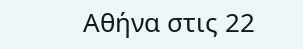Αθήνα στις 22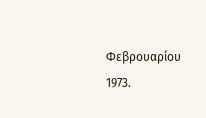Φεβρουαρίου 1973.